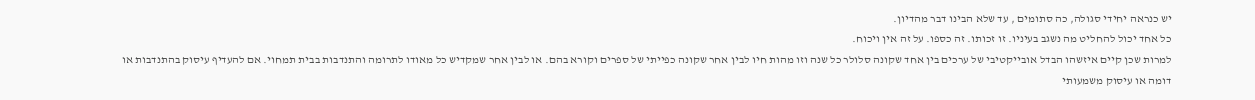יש כנראה יחידי סגולה, כה סתומים , עד שלא הבינו דבר מהדיון.
כל אחד יכול להחליט מה נשגב בעיניו. זו זכותו. זה כספו. על זה אין ויכוח.
למרות שכן קיים איזשהו הבדל אובייקטיבי של ערכים בין אחד שקונה סלולר כל שנה וזו מהות חיו לבין אחר שקונה כפייתי של ספרים וקורא בהם. או לבין אחר שמקדיש כל מאודו לתרומה והתנדבות בבית תמחוי. אם להעדיף עיסוק בהתנדבות או דומה או עיסוק משמעותי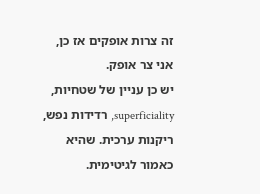זה צרות אופקים אז כן, אני צר אופק.
יש כן עניין של שטחיות, superficiality, רדידות נפש, ריקנות ערכית. שהיא כאמור לגיטימית.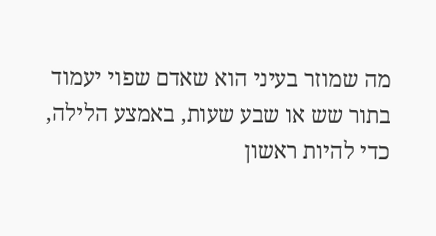מה שמוזר בעיני הוא שאדם שפוי יעמוד בתור שש או שבע שעות, באמצע הלילה, כדי להיות ראשון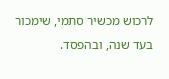לרכוש מכשיר סתמי, שימכור בעד שנה, ובהפסד.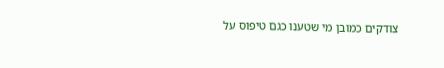צודקים כמובן מי שטענו כגם טיפוס על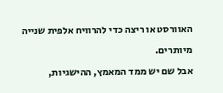האוורסט או ריצה כדי להרוויח אלפית שנייה מיותרים.
אבל שם יש ממד המאמץ, ההישגיות,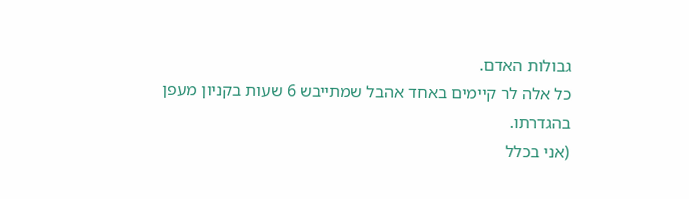גבולות האדם.
כל אלה לר קיימים באחד אהבל שמתייבש 6 שעות בקניון מעפן בהגדרתו.
(אני בכלל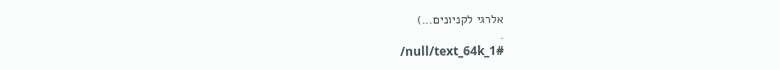אלרגי לקניונים...)
.
/null/text_64k_1#